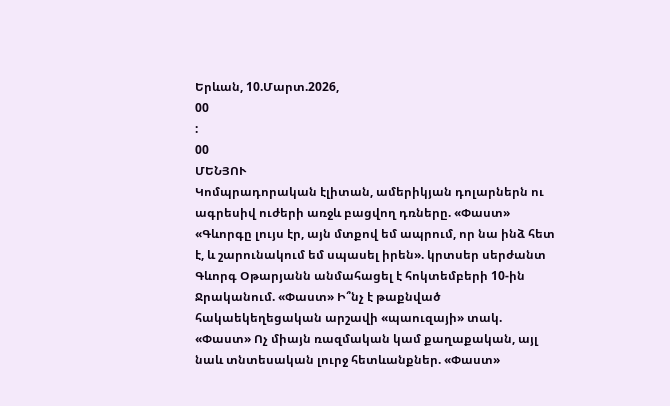Երևան, 10.Մարտ.2026,
00
:
00
ՄԵՆՅՈՒ
Կոմպրադորական էլիտան, ամերիկյան դոլարներն ու ագրեսիվ ուժերի առջև բացվող դռները. «Փաստ» «Գևորգը լույս էր, այն մտքով եմ ապրում, որ նա ինձ հետ է, և շարունակում եմ սպասել իրեն». կրտսեր սերժանտ Գևորգ Օթարյանն անմահացել է հոկտեմբերի 10-ին Ջրականում. «Փաստ» Ի՞նչ է թաքնված հակաեկեղեցական արշավի «պաուզայի» տակ. «Փաստ» Ոչ միայն ռազմական կամ քաղաքական, այլ նաև տնտեսական լուրջ հետևանքներ. «Փաստ»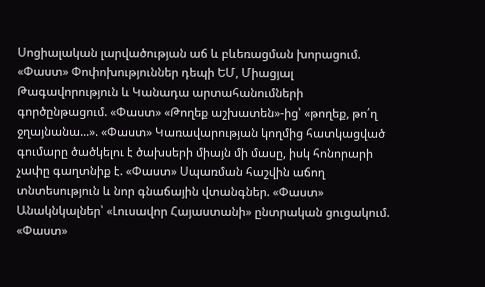Սոցիալական լարվածության աճ և բևեռացման խորացում. «Փաստ» Փոփոխություններ դեպի ԵՄ, Միացյալ Թագավորություն և Կանադա արտահանումների գործընթացում. «Փաստ» «Թողեք աշխատեն»-ից՝ «թողեք, թո՛ղ ջղայնանա...». «Փաստ» Կառավարության կողմից հատկացված գումարը ծածկելու է ծախսերի միայն մի մասը, իսկ հոնորարի չափը գաղտնիք է. «Փաստ» Սպառման հաշվին աճող տնտեսություն և նոր գնաճային վտանգներ. «Փաստ» Անակնկալներ՝ «Լուսավոր Հայաստանի» ընտրական ցուցակում. «Փաստ»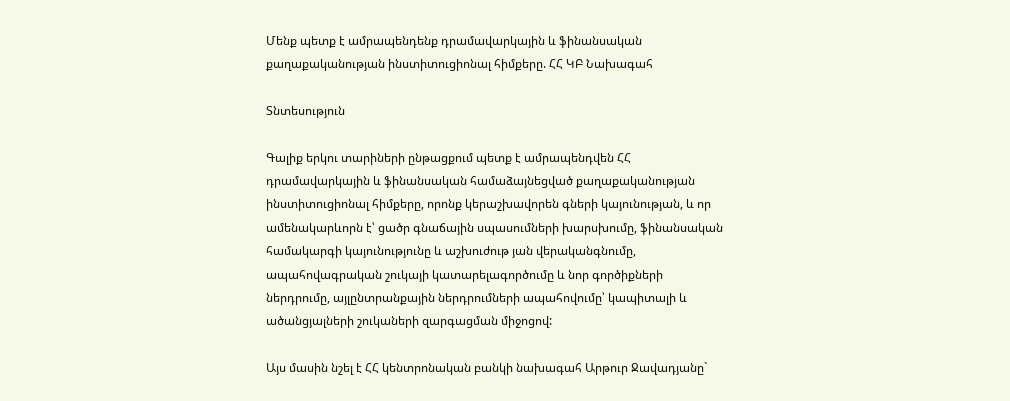Մենք պետք է ամրապենդենք դրամավարկային և ֆինանսական քաղաքականության ինստիտուցիոնալ հիմքերը. ՀՀ ԿԲ Նախագահ

Տնտեսություն

Գալիք երկու տարիների ընթացքում պետք է ամրապենդվեն ՀՀ դրամավարկային և ֆինանսական համաձայնեցված քաղաքականության ինստիտուցիոնալ հիմքերը, որոնք կերաշխավորեն գների կայունության, և որ ամենակարևորն է՝ ցածր գնաճային սպասումների խարսխումը, ֆինանսական համակարգի կայունությունը և աշխուժութ յան վերականգնումը, ապահովագրական շուկայի կատարելագործումը և նոր գործիքների ներդրումը, այլընտրանքային ներդրումների ապահովումը՝ կապիտալի և ածանցյալների շուկաների զարգացման միջոցով:

Այս մասին նշել է ՀՀ կենտրոնական բանկի նախագահ Արթուր Ջավադյանը`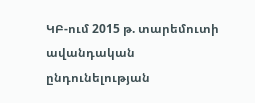ԿԲ-ում 2015 թ. տարեմուտի ավանդական ընդունելության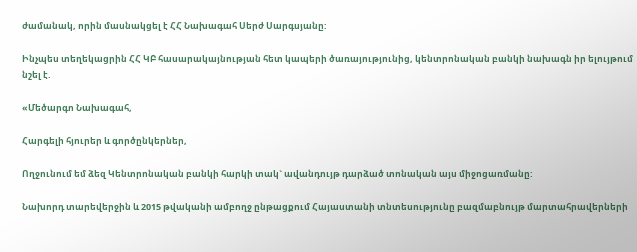ժամանակ, որին մասնակցել է ՀՀ Նախագահ Սերժ Սարգսյանը:

Ինչպես տեղեկացրին ՀՀ ԿԲ հասարակայնության հետ կապերի ծառայությունից, կենտրոնական բանկի նախագն իր ելույթում նշել է.

«Մեծարգո Նախագահ,

Հարգելի հյուրեր և գործընկերներ,

Ողջունում եմ ձեզ Կենտրոնական բանկի հարկի տակ` ավանդույթ դարձած տոնական այս միջոցառմանը:

Նախորդ տարեվերջին և 2015 թվականի ամբողջ ընթացքում Հայաստանի տնտեսությունը բազմաբնույթ մարտահրավերների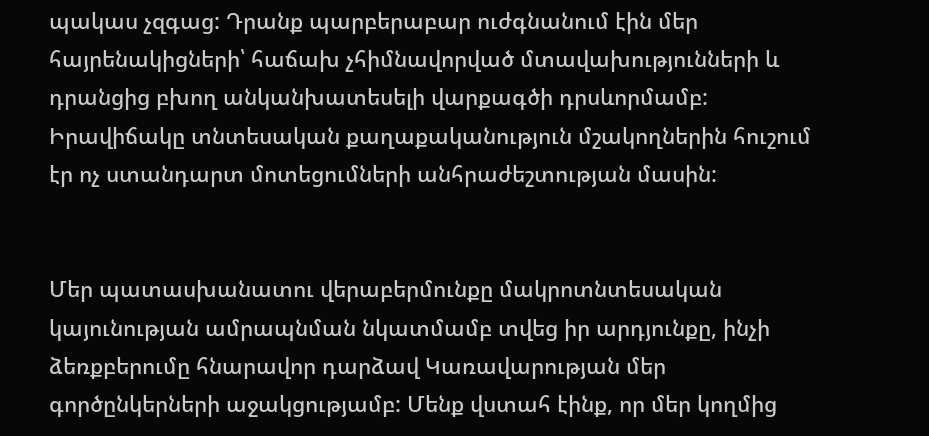պակաս չզգաց: Դրանք պարբերաբար ուժգնանում էին մեր հայրենակիցների՝ հաճախ չհիմնավորված մտավախությունների և դրանցից բխող անկանխատեսելի վարքագծի դրսևորմամբ: Իրավիճակը տնտեսական քաղաքականություն մշակողներին հուշում էր ոչ ստանդարտ մոտեցումների անհրաժեշտության մասին:


Մեր պատասխանատու վերաբերմունքը մակրոտնտեսական կայունության ամրապնման նկատմամբ տվեց իր արդյունքը, ինչի ձեռքբերումը հնարավոր դարձավ Կառավարության մեր գործընկերների աջակցությամբ: Մենք վստահ էինք, որ մեր կողմից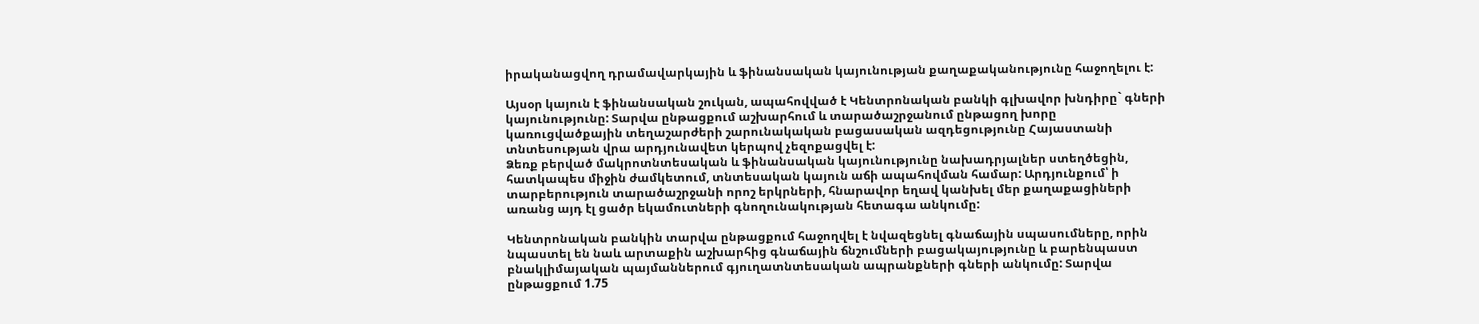իրականացվող դրամավարկային և ֆինանսական կայունության քաղաքականությունը հաջողելու է:

Այսօր կայուն է ֆինանսական շուկան, ապահովված է Կենտրոնական բանկի գլխավոր խնդիրը` գների կայունությունը: Տարվա ընթացքում աշխարհում և տարածաշրջանում ընթացող խորը կառուցվածքային տեղաշարժերի շարունակական բացասական ազդեցությունը Հայաստանի տնտեսության վրա արդյունավետ կերպով չեզոքացվել է:
Ձեռք բերված մակրոտնտեսական և ֆինանսական կայունությունը նախադրյալներ ստեղծեցին, հատկապես միջին ժամկետում, տնտեսական կայուն աճի ապահովման համար: Արդյունքում՝ ի տարբերություն տարածաշրջանի որոշ երկրների, հնարավոր եղավ կանխել մեր քաղաքացիների առանց այդ էլ ցածր եկամուտների գնողունակության հետագա անկումը:

Կենտրոնական բանկին տարվա ընթացքում հաջողվել է նվազեցնել գնաճային սպասումները, որին նպաստել են նաև արտաքին աշխարհից գնաճային ճնշումների բացակայությունը և բարենպաստ բնակլիմայական պայմաններում գյուղատնտեսական ապրանքների գների անկումը: Տարվա ընթացքում 1.75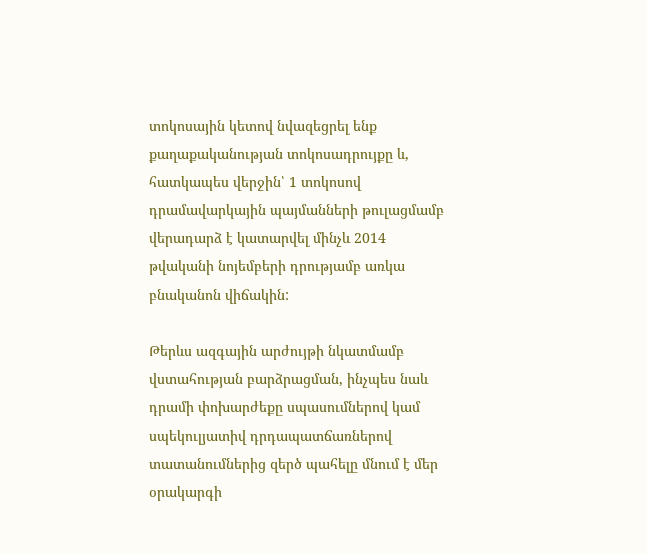տոկոսային կետով նվազեցրել ենք քաղաքականության տոկոսադրույքը և, հատկապես վերջին՝ 1 տոկոսով դրամավարկային պայմանների թուլացմամբ վերադարձ է կատարվել մինչև 2014 թվականի նոյեմբերի դրությամբ առկա բնականոն վիճակին:

Թերևս ազգային արժույթի նկատմամբ վստահության բարձրացման, ինչպես նաև դրամի փոխարժեքը սպասումներով կամ սպեկուլյատիվ դրդապատճառներով տատանումներից զերծ պահելը մնում է մեր օրակարգի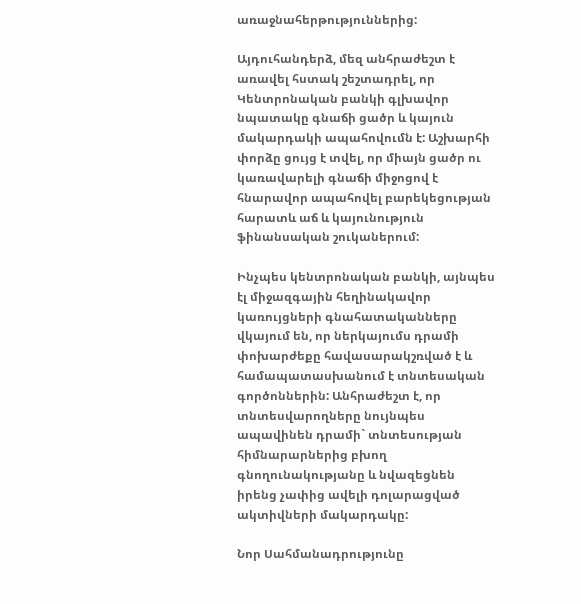առաջնահերթություններից:

Այդուհանդերձ, մեզ անհրաժեշտ է առավել հստակ շեշտադրել, որ Կենտրոնական բանկի գլխավոր նպատակը գնաճի ցածր և կայուն մակարդակի ապահովումն է: Աշխարհի փորձը ցույց է տվել, որ միայն ցածր ու կառավարելի գնաճի միջոցով է հնարավոր ապահովել բարեկեցության հարատև աճ և կայունություն ֆինանսական շուկաներում:

Ինչպես կենտրոնական բանկի, այնպես էլ միջազգային հեղինակավոր կառույցների գնահատականները վկայում են, որ ներկայումս դրամի փոխարժեքը հավասարակշռված է և համապատասխանում է տնտեսական գործոններին: Անհրաժեշտ է, որ տնտեսվարողները նույնպես ապավինեն դրամի` տնտեսության հիմնարարներից բխող գնողունակությանը և նվազեցնեն իրենց չափից ավելի դոլարացված ակտիվների մակարդակը:

Նոր Սահմանադրությունը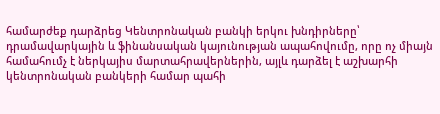համարժեք դարձրեց Կենտրոնական բանկի երկու խնդիրները՝ դրամավարկային և ֆինանսական կայունության ապահովումը, որը ոչ միայն համահումչ է ներկայիս մարտահրավերներին, այլև դարձել է աշխարհի կենտրոնական բանկերի համար պահի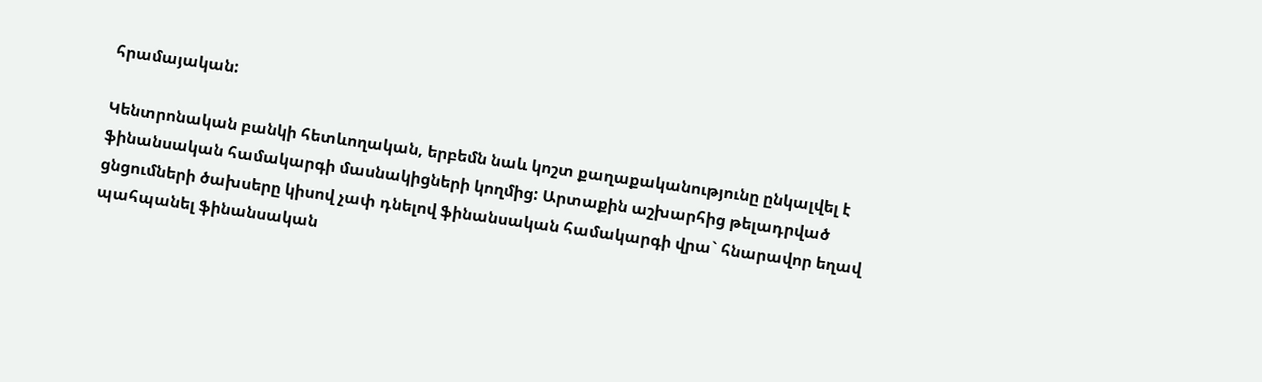հրամայական:

Կենտրոնական բանկի հետևողական, երբեմն նաև կոշտ քաղաքականությունը ընկալվել է ֆինանսական համակարգի մասնակիցների կողմից: Արտաքին աշխարհից թելադրված ցնցումների ծախսերը կիսով չափ դնելով ֆինանսական համակարգի վրա` հնարավոր եղավ պահպանել ֆինանսական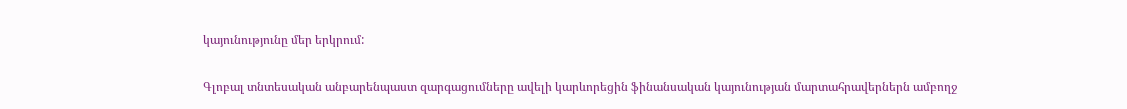կայունությունը մեր երկրում:

Գլոբալ տնտեսական անբարենպաստ զարգացումները ավելի կարևորեցին ֆինանսական կայունության մարտահրավերներն ամբողջ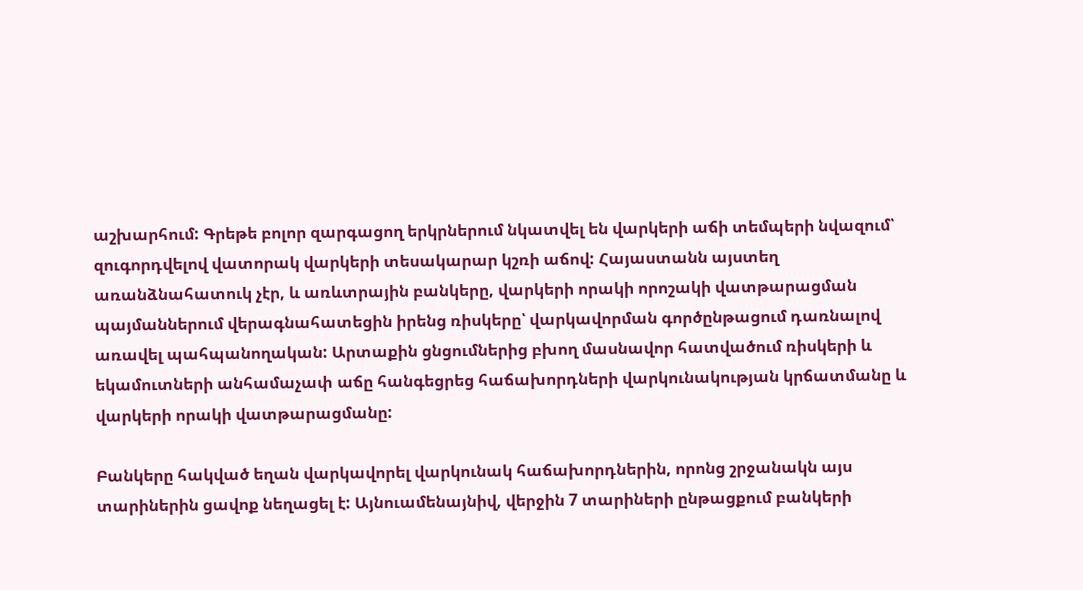աշխարհում: Գրեթե բոլոր զարգացող երկրներում նկատվել են վարկերի աճի տեմպերի նվազում՝ զուգորդվելով վատորակ վարկերի տեսակարար կշռի աճով: Հայաստանն այստեղ առանձնահատուկ չէր, և առևտրային բանկերը, վարկերի որակի որոշակի վատթարացման պայմաններում վերագնահատեցին իրենց ռիսկերը՝ վարկավորման գործընթացում դառնալով առավել պահպանողական: Արտաքին ցնցումներից բխող մասնավոր հատվածում ռիսկերի և եկամուտների անհամաչափ աճը հանգեցրեց հաճախորդների վարկունակության կրճատմանը և վարկերի որակի վատթարացմանը:

Բանկերը հակված եղան վարկավորել վարկունակ հաճախորդներին, որոնց շրջանակն այս տարիներին ցավոք նեղացել է: Այնուամենայնիվ, վերջին 7 տարիների ընթացքում բանկերի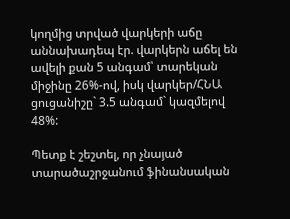կողմից տրված վարկերի աճը աննախադեպ էր. վարկերն աճել են ավելի քան 5 անգամ՝ տարեկան միջինը 26%-ով, իսկ վարկեր/ՀՆԱ ցուցանիշը` 3.5 անգամ` կազմելով 48%:

Պետք է շեշտել, որ չնայած տարածաշրջանում ֆինանսական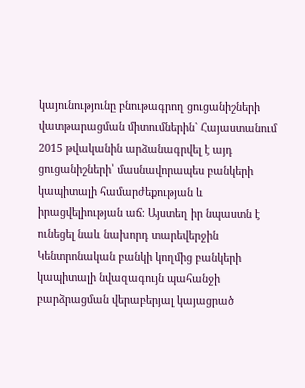կայունությունը բնութագրող ցուցանիշների վատթարացման միտումներին` Հայաստանում 2015 թվականին արձանագրվել է այդ ցուցանիշների՝ մասնավորապես բանկերի կապիտալի համարժեքության և իրացվելիության աճ: Այստեղ իր նպաստն է ունեցել նաև նախորդ տարեվերջին Կենտրոնական բանկի կողմից բանկերի կապիտալի նվազագույն պահանջի բարձրացման վերաբերյալ կայացրած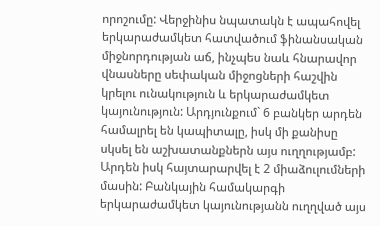որոշումը: Վերջինիս նպատակն է ապահովել երկարաժամկետ հատվածում ֆինանսական միջնորդության աճ, ինչպես նաև հնարավոր վնասները սեփական միջոցների հաշվին կրելու ունակություն և երկարաժամկետ կայունություն: Արդյունքում` 6 բանկեր արդեն համալրել են կապիտալը, իսկ մի քանիսը սկսել են աշխատանքներն այս ուղղությամբ: Արդեն իսկ հայտարարվել է 2 միաձուլումների մասին: Բանկային համակարգի երկարաժամկետ կայունությանն ուղղված այս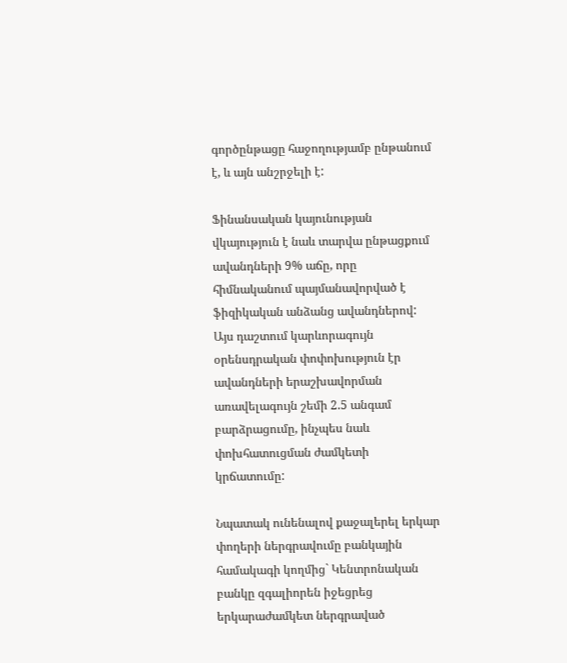գործընթացը հաջողությամբ ընթանում է, և այն անշրջելի է:

Ֆինանսական կայունության վկայություն է նաև տարվա ընթացքում ավանդների 9% աճը, որը հիմնականում պայմանավորված է ֆիզիկական անձանց ավանդներով: Այս դաշտում կարևորագույն օրենսդրական փոփոխություն էր ավանդների երաշխավորման առավելագույն շեմի 2.5 անգամ բարձրացումը, ինչպես նաև փոխհատուցման ժամկետի կրճատումը:

Նպատակ ունենալով քաջալերել երկար փողերի ներգրավումը բանկային համակագի կողմից` Կենտրոնական բանկը զգալիորեն իջեցրեց երկարաժամկետ ներգրաված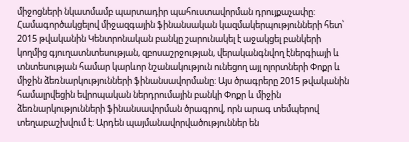միջոցների նկատմամբ պարտադիր պահուստավորման դրույքաչափը:
Համագործակցելով միջազգային ֆինանսական կազմակերպությունների հետ՝ 2015 թվականին Կենտրոնական բանկը շարունակել է աջակցել բանկերի կողմից գյուղատնտեսության, զբոսաշրջության, վերականգնվող էներգիայի և տնտեսության համար կարևոր նշանակություն ունեցող այլ ոլորտների Փոքր և միջին ձեռնարկությունների ֆինանսավորմանը: Այս ծրագրերը 2015 թվականին համալրվեցին եվրոպական ներդրումային բանկի Փոքր և միջին ձեռնարկությունների ֆինանսավորման ծրագրով, որն արագ տեմպերով տեղաբաշխվում է: Արդեն պայմանավորվածություններ են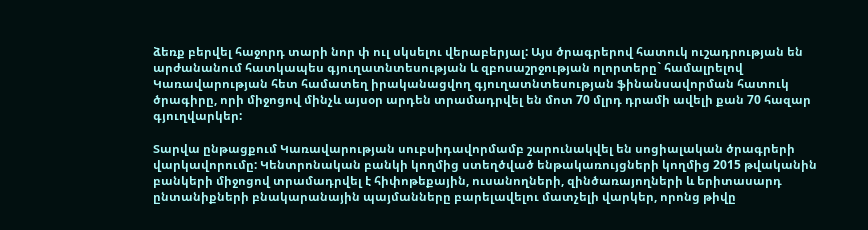ձեռք բերվել հաջորդ տարի նոր փ ուլ սկսելու վերաբերյալ: Այս ծրագրերով հատուկ ուշադրության են արժանանում հատկապես գյուղատնտեսության և զբոսաշրջության ոլորտերը` համալրելով Կառավարության հետ համատեղ իրականացվող գյուղատնտեսության ֆինանսավորման հատուկ ծրագիրը, որի միջոցով մինչև այսօր արդեն տրամադրվել են մոտ 70 մլրդ դրամի ավելի քան 70 հազար գյուղվարկեր:

Տարվա ընթացքում Կառավարության սուբսիդավորմամբ շարունակվել են սոցիալական ծրագրերի վարկավորումը: Կենտրոնական բանկի կողմից ստեղծված ենթակառույցների կողմից 2015 թվականին բանկերի միջոցով տրամադրվել է հիփոթեքային, ուսանողների, զինծառայողների և երիտասարդ ընտանիքների բնակարանային պայմանները բարելավելու մատչելի վարկեր, որոնց թիվը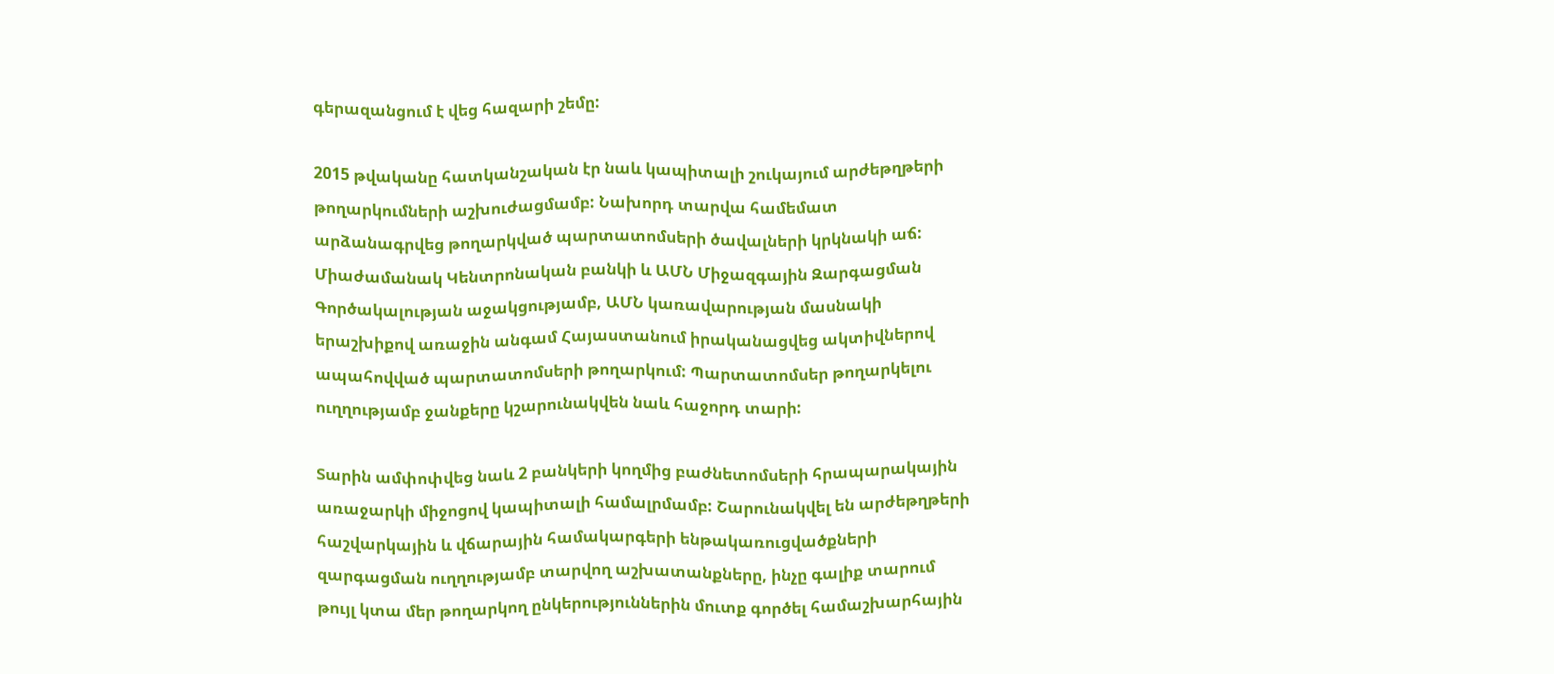գերազանցում է վեց հազարի շեմը:

2015 թվականը հատկանշական էր նաև կապիտալի շուկայում արժեթղթերի թողարկումների աշխուժացմամբ: Նախորդ տարվա համեմատ արձանագրվեց թողարկված պարտատոմսերի ծավալների կրկնակի աճ: Միաժամանակ Կենտրոնական բանկի և ԱՄՆ Միջազգային Զարգացման Գործակալության աջակցությամբ, ԱՄՆ կառավարության մասնակի երաշխիքով առաջին անգամ Հայաստանում իրականացվեց ակտիվներով ապահովված պարտատոմսերի թողարկում: Պարտատոմսեր թողարկելու ուղղությամբ ջանքերը կշարունակվեն նաև հաջորդ տարի:

Տարին ամփոփվեց նաև 2 բանկերի կողմից բաժնետոմսերի հրապարակային առաջարկի միջոցով կապիտալի համալրմամբ: Շարունակվել են արժեթղթերի հաշվարկային և վճարային համակարգերի ենթակառուցվածքների զարգացման ուղղությամբ տարվող աշխատանքները, ինչը գալիք տարում թույլ կտա մեր թողարկող ընկերություններին մուտք գործել համաշխարհային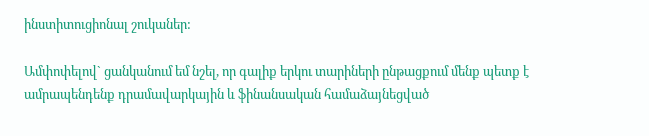ինստիտուցիոնալ շուկաներ:

Ամփոփելով` ցանկանում եմ նշել, որ գալիք երկու տարիների ընթացքում մենք պետք է ամրապենդենք դրամավարկային և ֆինանսական համաձայնեցված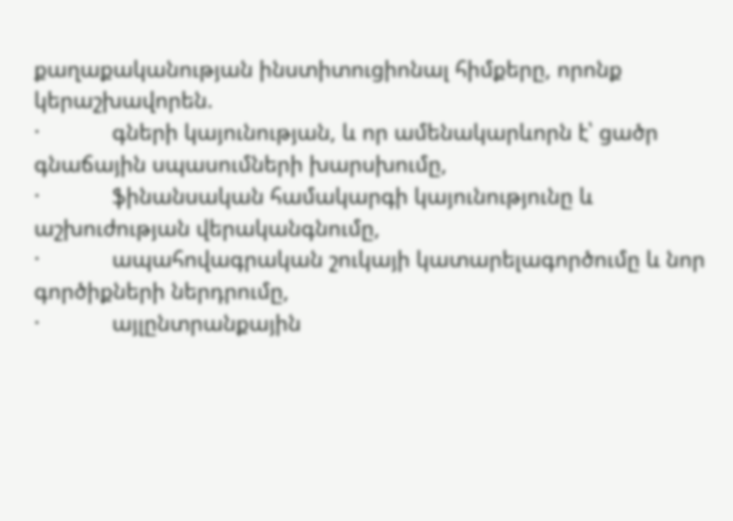քաղաքականության ինստիտուցիոնալ հիմքերը, որոնք կերաշխավորեն.
·            գների կայունության, և որ ամենակարևորն է՝ ցածր գնաճային սպասումների խարսխումը,
·            ֆինանսական համակարգի կայունությունը և աշխուժության վերականգնումը,
·            ապահովագրական շուկայի կատարելագործումը և նոր գործիքների ներդրումը,
·            այլընտրանքային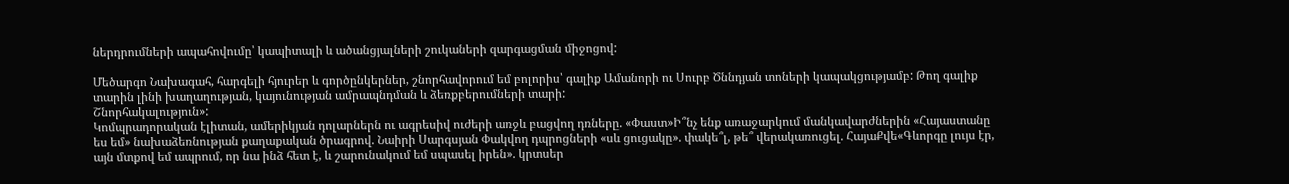ներդրումների ապահովումը՝ կապիտալի և ածանցյալների շուկաների զարգացման միջոցով:

Մեծարգո Նախագահ, հարգելի հյուրեր և գործընկերներ, շնորհավորում եմ բոլորիս՝ գալիք Ամանորի ու Սուրբ Ծննդյան տոների կապակցությամբ: Թող գալիք տարին լինի խաղաղության, կայունության ամրապնդման և ձեռքբերումների տարի:
Շնորհակալություն»:
Կոմպրադորական էլիտան, ամերիկյան դոլարներն ու ագրեսիվ ուժերի առջև բացվող դռները. «Փաստ»Ի՞նչ ենք առաջարկում մանկավարժներին «Հայաստանը ես եմ» նախաձեռնության քաղաքական ծրագրով. Նաիրի Սարգսյան Փակվող դպրոցների «սև ցուցակը». փակե՞լ, թե՞ վերակառուցել. ՀայաՔվե«Գևորգը լույս էր, այն մտքով եմ ապրում, որ նա ինձ հետ է, և շարունակում եմ սպասել իրեն». կրտսեր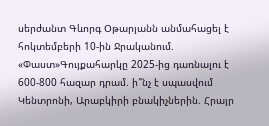սերժանտ Գևորգ Օթարյանն անմահացել է հոկտեմբերի 10-ին Ջրականում. «Փաստ»Գույքահարկը 2025-ից դառնալու է 600-800 հազար դրամ. ի՞նչ է սպասվում Կենտրոնի, Արաբկիրի բնակիչներին. Հրայր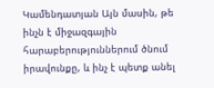Կամենդատյան Այն մասին, թե ինչն է միջազգային հարաբերություններում ծնում իրավունքը, և ինչ է պետք անել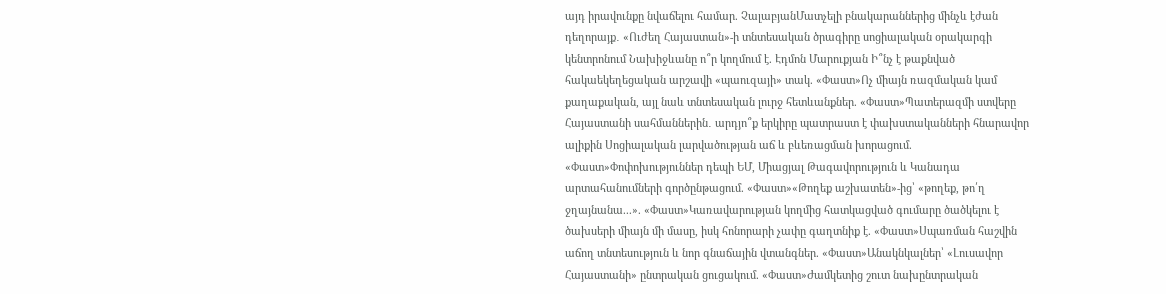այդ իրավունքը նվաճելու համար. ՉալաբյանՄատչելի բնակարաններից մինչև էժան դեղորայք․ «Ուժեղ Հայաստան»-ի տնտեսական ծրագիրը սոցիալական օրակարգի կենտրոնում Նախիջևանը ո՞ր կողմում է. Էդմոն Մարուքյան Ի՞նչ է թաքնված հակաեկեղեցական արշավի «պաուզայի» տակ. «Փաստ»Ոչ միայն ռազմական կամ քաղաքական, այլ նաև տնտեսական լուրջ հետևանքներ. «Փաստ»Պատերազմի ստվերը Հայաստանի սահմաններին․ արդյո՞ք երկիրը պատրաստ է փախստականների հնարավոր ալիքին Սոցիալական լարվածության աճ և բևեռացման խորացում. «Փաստ»Փոփոխություններ դեպի ԵՄ, Միացյալ Թագավորություն և Կանադա արտահանումների գործընթացում. «Փաստ»«Թողեք աշխատեն»-ից՝ «թողեք, թո՛ղ ջղայնանա...». «Փաստ»Կառավարության կողմից հատկացված գումարը ծածկելու է ծախսերի միայն մի մասը, իսկ հոնորարի չափը գաղտնիք է. «Փաստ»Սպառման հաշվին աճող տնտեսություն և նոր գնաճային վտանգներ. «Փաստ»Անակնկալներ՝ «Լուսավոր Հայաստանի» ընտրական ցուցակում. «Փաստ»Ժամկետից շուտ նախընտրական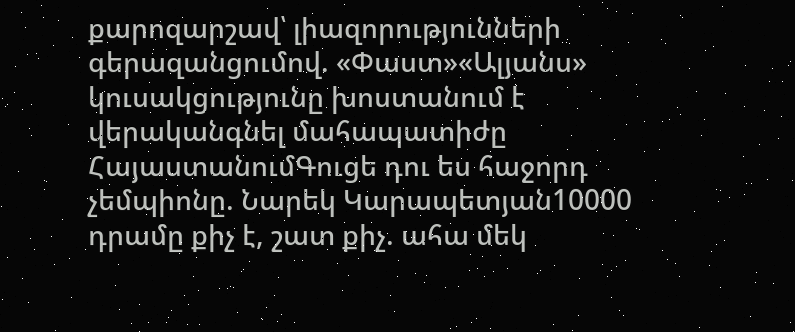քարոզարշավ՝ լիազորությունների գերազանցումով. «Փաստ»«Ալյանս» կուսակցությունը խոստանում է վերականգնել մահապատիժը ՀայաստանումԳուցե դու ես հաջորդ չեմպիոնը. Նարեկ Կարապետյան10000 դրամը քիչ է, շատ քիչ. ահա մեկ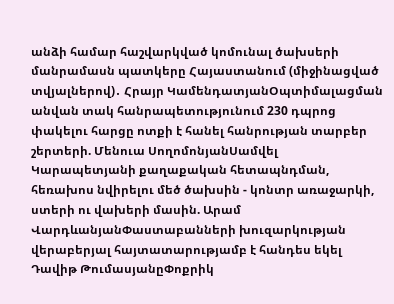անձի համար հաշվարկված կոմունալ ծախսերի մանրամասն պատկերը Հայաստանում (միջինացված տվյալներով)․ Հրայր ԿամենդատյանՕպտիմալացման անվան տակ հանրապետությունում 230 դպրոց փակելու հարցը ոտքի է հանել հանրության տարբեր շերտերի. Մենուա ՍողոմոնյանՍամվել Կարապետյանի քաղաքական հետապնդման, հեռախոս նվիրելու մեծ ծախսին - կոնտր առաջարկի, ստերի ու վախերի մասին. Արամ ՎարդևանյանՓաստաբանների խուզարկության վերաբերյալ հայտատարությամբ է հանդես եկել Դավիթ ԹումասյանըՓոքրիկ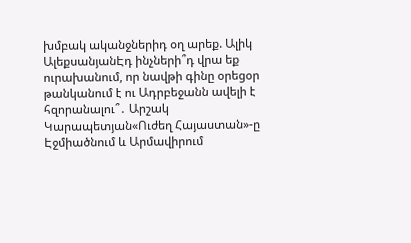խմբակ ականջներիդ օղ արեք. Ալիկ ԱլեքսանյանԷդ ինչների՞դ վրա եք ուրախանում, որ նավթի գինը օրեցօր թանկանում է ու Ադրբեջանն ավելի է հզորանալու՞․ Արշակ Կարապետյան«Ուժեղ Հայաստան»-ը Էջմիածնում և Արմավիրում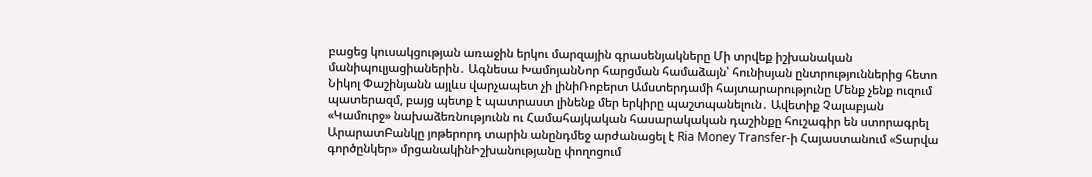բացեց կուսակցության առաջին երկու մարզային գրասենյակները Մի տրվեք իշխանական մանիպուլյացիաներին․ Ագնեսա ԽամոյանՆոր հարցման համաձայն՝ հունիսյան ընտրություններից հետո Նիկոլ Փաշինյանն այլևս վարչապետ չի լինիՌոբերտ Ամստերդամի հայտարարությունը Մենք չենք ուզում պատերազմ, բայց պետք է պատրաստ լինենք մեր երկիրը պաշտպանելուն․ Ավետիք Չալաբյան «Կամուրջ» նախաձեռնությունն ու Համահայկական հասարակական դաշինքը հուշագիր են ստորագրել ԱրարատԲանկը յոթերորդ տարին անընդմեջ արժանացել է Ria Money Transfer-ի Հայաստանում «Տարվա գործընկեր» մրցանակինԻշխանությանը փողոցում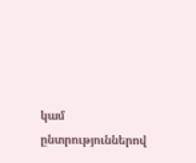կամ ընտրություններով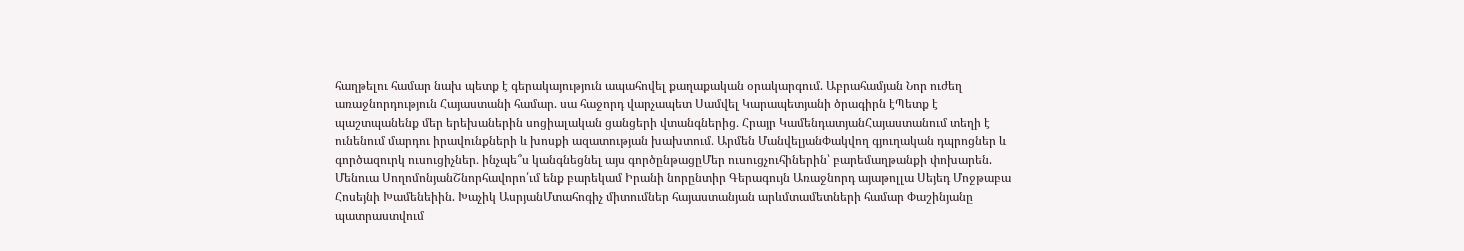հաղթելու համար նախ պետք է գերակայություն ապահովել քաղաքական օրակարգում. Աբրահամյան Նոր ուժեղ առաջնորդություն Հայաստանի համար. սա հաջորդ վարչապետ Սամվել Կարապետյանի ծրագիրն էՊետք է պաշտպանենք մեր երեխաներին սոցիալական ցանցերի վտանգներից․ Հրայր ԿամենդատյանՀայաստանում տեղի է ունենում մարդու իրավունքների և խոսքի ազատության խախտում․ Արմեն ՄանվելյանՓակվող գյուղական դպրոցներ և գործազուրկ ուսուցիչներ․ ինչպե՞ս կանգնեցնել այս գործընթացըՄեր ուսուցչուհիներին՝ բարեմաղթանքի փոխարեն. Մենուա ՍողոմոնյանՇնորհավորո՛ւմ ենք բարեկամ Իրանի նորընտիր Գերագույն Առաջնորդ այաթոլլա Սեյեդ Մոջթաբա Հոսեյնի Խամենեիին. Խաչիկ ԱսրյանՄտահոգիչ միտումներ հայաստանյան արևմտամետների համար Փաշինյանը պատրաստվում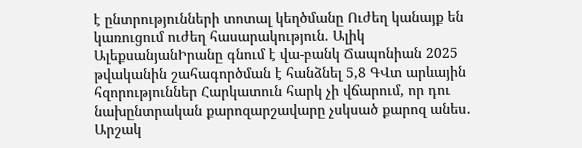է ընտրությունների տոտալ կեղծմանը Ուժեղ կանայք են կառուցում ուժեղ հասարակություն. Ալիկ ԱլեքսանյանԻրանը գնում է վա-բանկ Ճապոնիան 2025 թվականին շահագործման է հանձնել 5,8 ԳՎտ արևային հզորություններ Հարկատուն հարկ չի վճարում, որ դու նախընտրական քարոզարշավարը չսկսած քարոզ անես․ Արշակ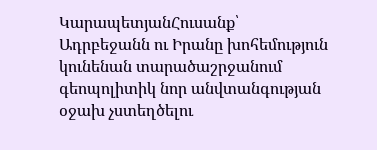ԿարապետյանՀուսանք՝ Ադրբեջանն ու Իրանը խոհեմություն կունենան տարածաշրջանում գեոպոլիտիկ նոր անվտանգության օջախ չստեղծելու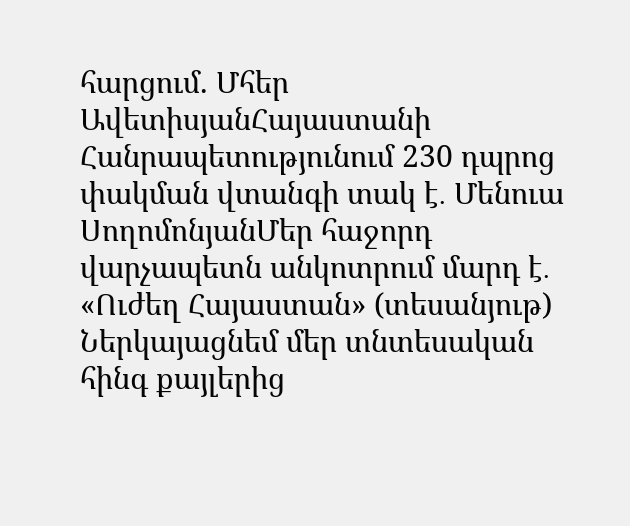հարցում. Մհեր ԱվետիսյանՀայաստանի Հանրապետությունում 230 դպրոց փակման վտանգի տակ է․ Մենուա ՍողոմոնյանՄեր հաջորդ վարչապետն անկոտրում մարդ է․ «Ուժեղ Հայաստան» (տեսանյութ) Ներկայացնեմ մեր տնտեսական հինգ քայլերից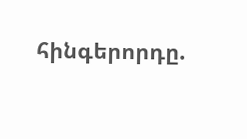հինգերորդը.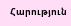Հարություն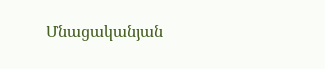Մնացականյան